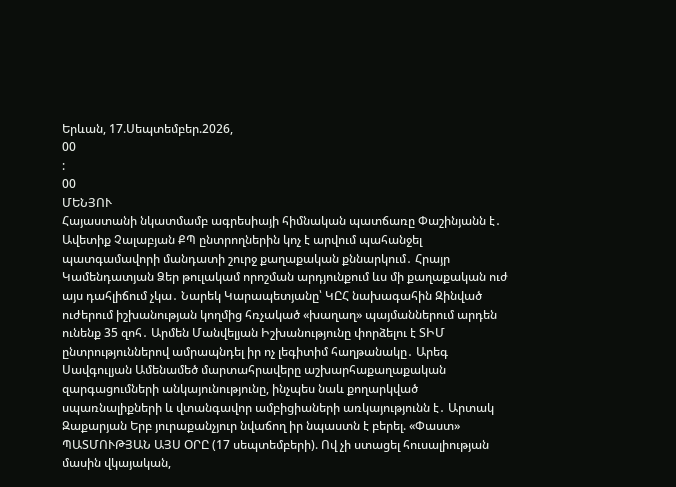Երևան, 17.Սեպտեմբեր.2026,
00
:
00
ՄԵՆՅՈՒ
Հայաստանի նկատմամբ ագրեսիայի հիմնական պատճառը Փաշինյանն է․ Ավետիք Չալաբյան ՔՊ ընտրողներին կոչ է արվում պահանջել պատգամավորի մանդատի շուրջ քաղաքական քննարկում․ Հրայր Կամենդատյան Ձեր թուլակամ որոշման արդյունքում ևս մի քաղաքական ուժ այս դահլիճում չկա․ Նարեկ Կարապետյանը՝ ԿԸՀ նախագահին Զինված ուժերում իշխանության կողմից հռչակած «խաղաղ» պայմաններում արդեն ունենք 35 զոհ․ Արմեն Մանվելյան Իշխանությունը փորձելու է ՏԻՄ ընտրություններով ամրապնդել իր ոչ լեգիտիմ հաղթանակը․ Արեգ Սավգուլյան Ամենամեծ մարտահրավերը աշխարհաքաղաքական զարգացումների անկայունությունը, ինչպես նաև քողարկված սպառնալիքների և վտանգավոր ամբիցիաների առկայությունն է․ Արտակ Զաքարյան Երբ յուրաքանչյուր նվաճող իր նպաստն է բերել. «Փաստ» ՊԱՏՄՈՒԹՅԱՆ ԱՅՍ ՕՐԸ (17 սեպտեմբերի). Ով չի ստացել հուսալիության մասին վկայական,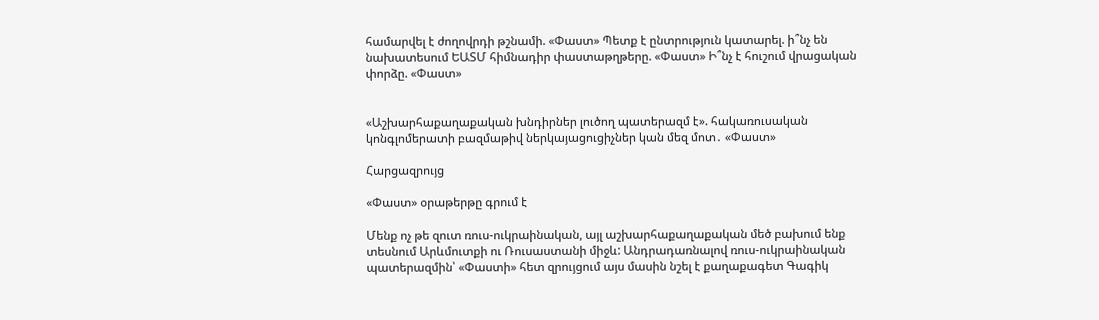համարվել է ժողովրդի թշնամի. «Փաստ» Պետք է ընտրություն կատարել. ի՞նչ են նախատեսում ԵԱՏՄ հիմնադիր փաստաթղթերը. «Փաստ» Ի՞նչ է հուշում վրացական փորձը. «Փաստ»


«Աշխարհաքաղաքական խնդիրներ լուծող պատերազմ է». հակառուսական կոնգլոմերատի բազմաթիվ ներկայացուցիչներ կան մեզ մոտ․ «Փաստ»

Հարցազրույց

«Փաստ» օրաթերթը գրում է

Մենք ոչ թե զուտ ռուս-ուկրաինական, այլ աշխարհաքաղաքական մեծ բախում ենք տեսնում Արևմուտքի ու Ռուսաստանի միջև: Անդրադառնալով ռուս-ուկրաինական պատերազմին՝ «Փաստի» հետ զրույցում այս մասին նշել է քաղաքագետ Գագիկ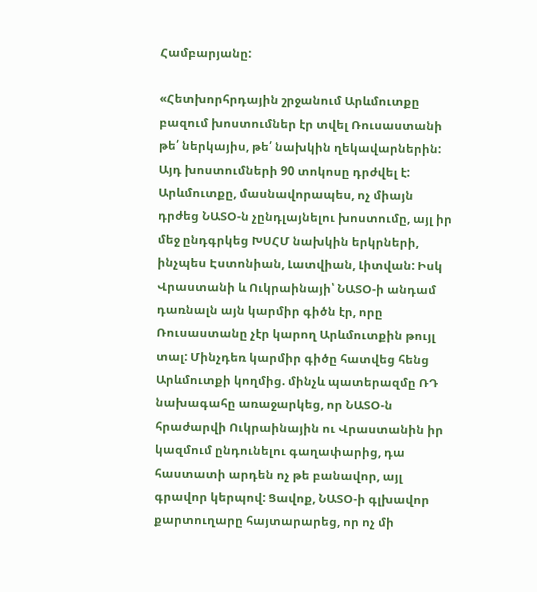Համբարյանը:

«Հետխորհրդային շրջանում Արևմուտքը բազում խոստումներ էր տվել Ռուսաստանի թե՛ ներկայիս, թե՛ նախկին ղեկավարներին: Այդ խոստումների 90 տոկոսը դրժվել է: Արևմուտքը, մասնավորապես, ոչ միայն դրժեց ՆԱՏՕ-ն չընդլայնելու խոստումը, այլ իր մեջ ընդգրկեց ԽՍՀՄ նախկին երկրների, ինչպես Էստոնիան, Լատվիան, Լիտվան: Իսկ Վրաստանի և Ուկրաինայի՝ ՆԱՏՕ-ի անդամ դառնալն այն կարմիր գիծն էր, որը Ռուսաստանը չէր կարող Արևմուտքին թույլ տալ: Մինչդեռ կարմիր գիծը հատվեց հենց Արևմուտքի կողմից. մինչև պատերազմը ՌԴ նախագահը առաջարկեց, որ ՆԱՏՕ-ն հրաժարվի Ուկրաինային ու Վրաստանին իր կազմում ընդունելու գաղափարից, դա հաստատի արդեն ոչ թե բանավոր, այլ գրավոր կերպով: Ցավոք, ՆԱՏՕ-ի գլխավոր քարտուղարը հայտարարեց, որ ոչ մի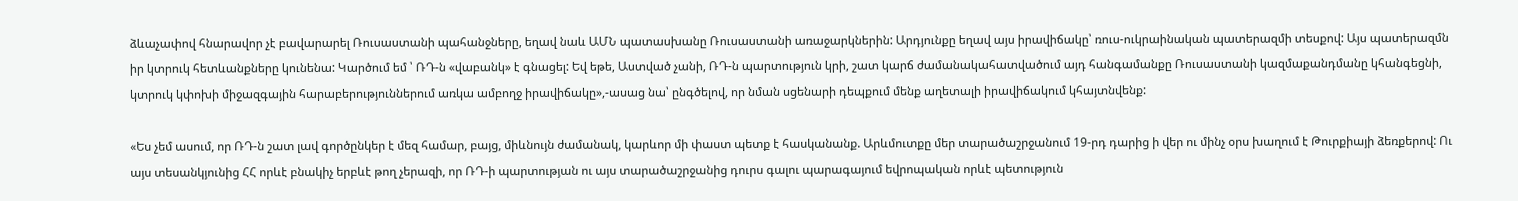ձևաչափով հնարավոր չէ բավարարել Ռուսաստանի պահանջները, եղավ նաև ԱՄՆ պատասխանը Ռուսաստանի առաջարկներին: Արդյունքը եղավ այս իրավիճակը՝ ռուս-ուկրաինական պատերազմի տեսքով: Այս պատերազմն իր կտրուկ հետևանքները կունենա: Կարծում եմ ՝ ՌԴ-ն «վաբանկ» է գնացել: Եվ եթե, Աստված չանի, ՌԴ-ն պարտություն կրի, շատ կարճ ժամանակահատվածում այդ հանգամանքը Ռուսաստանի կազմաքանդմանը կհանգեցնի, կտրուկ կփոխի միջազգային հարաբերություններում առկա ամբողջ իրավիճակը»,-ասաց նա՝ ընգծելով, որ նման սցենարի դեպքում մենք աղետալի իրավիճակում կհայտնվենք:

«Ես չեմ ասում, որ ՌԴ-ն շատ լավ գործընկեր է մեզ համար, բայց, միևնույն ժամանակ, կարևոր մի փաստ պետք է հասկանանք. Արևմուտքը մեր տարածաշրջանում 19-րդ դարից ի վեր ու մինչ օրս խաղում է Թուրքիայի ձեռքերով: Ու այս տեսանկյունից ՀՀ որևէ բնակիչ երբևէ թող չերազի, որ ՌԴ-ի պարտության ու այս տարածաշրջանից դուրս գալու պարագայում եվրոպական որևէ պետություն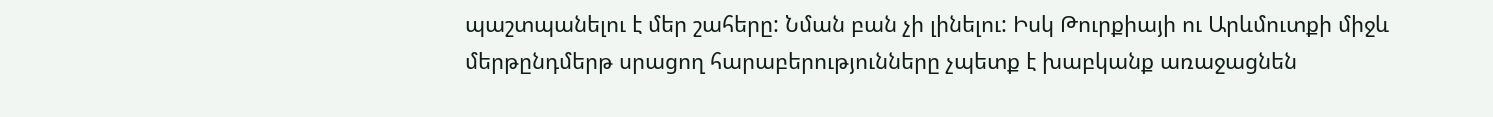պաշտպանելու է մեր շահերը: Նման բան չի լինելու: Իսկ Թուրքիայի ու Արևմուտքի միջև մերթընդմերթ սրացող հարաբերությունները չպետք է խաբկանք առաջացնեն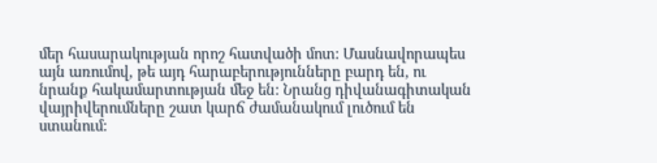մեր հասարակության որոշ հատվածի մոտ: Մասնավորապես այն առումով, թե այդ հարաբերությունները բարդ են, ու նրանք հակամարտության մեջ են: Նրանց դիվանագիտական վայրիվերումները շատ կարճ ժամանակում լուծում են ստանում: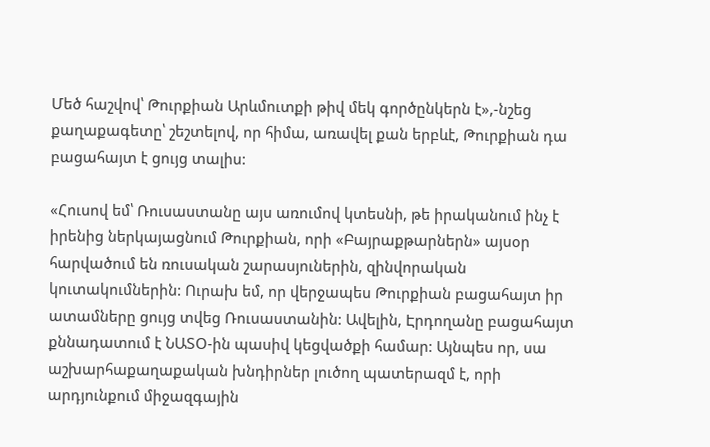Մեծ հաշվով՝ Թուրքիան Արևմուտքի թիվ մեկ գործընկերն է»,-նշեց քաղաքագետը՝ շեշտելով, որ հիմա, առավել քան երբևէ, Թուրքիան դա բացահայտ է ցույց տալիս:

«Հուսով եմ՝ Ռուսաստանը այս առումով կտեսնի, թե իրականում ինչ է իրենից ներկայացնում Թուրքիան, որի «Բայրաքթարներն» այսօր հարվածում են ռուսական շարասյուներին, զինվորական կուտակումներին: Ուրախ եմ, որ վերջապես Թուրքիան բացահայտ իր ատամները ցույց տվեց Ռուսաստանին: Ավելին, Էրդողանը բացահայտ քննադատում է ՆԱՏՕ-ին պասիվ կեցվածքի համար: Այնպես որ, սա աշխարհաքաղաքական խնդիրներ լուծող պատերազմ է, որի արդյունքում միջազգային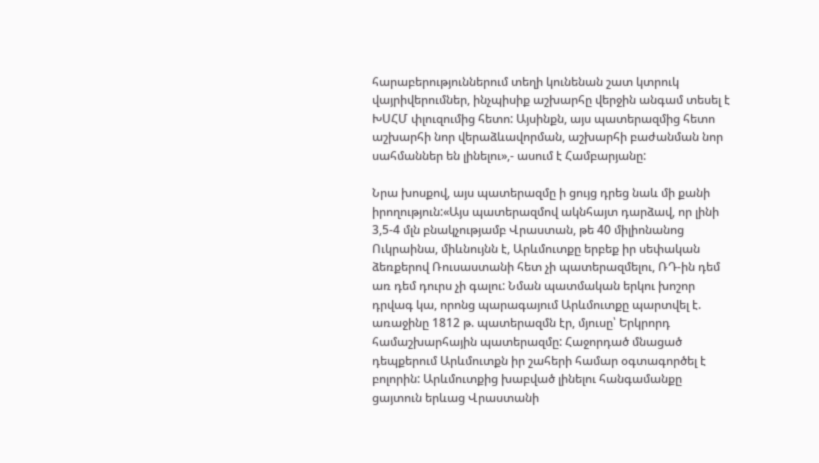հարաբերություններում տեղի կունենան շատ կտրուկ վայրիվերումներ, ինչպիսիք աշխարհը վերջին անգամ տեսել է ԽՍՀՄ փլուզումից հետո: Այսինքն, այս պատերազմից հետո աշխարհի նոր վերաձևավորման, աշխարհի բաժանման նոր սահմաններ են լինելու»,- ասում է Համբարյանը:

Նրա խոսքով, այս պատերազմը ի ցույց դրեց նաև մի քանի իրողություն:«Այս պատերազմով ակնհայտ դարձավ, որ լինի 3,5-4 մլն բնակչությամբ Վրաստան, թե 40 միլիոնանոց Ուկրաինա, միևնույնն է, Արևմուտքը երբեք իր սեփական ձեռքերով Ռուսաստանի հետ չի պատերազմելու, ՌԴ-ին դեմ առ դեմ դուրս չի գալու: Նման պատմական երկու խոշոր դրվագ կա, որոնց պարագայում Արևմուտքը պարտվել է. առաջինը 1812 թ. պատերազմն էր, մյուսը՝ Երկրորդ համաշխարհային պատերազմը: Հաջորդած մնացած դեպքերում Արևմուտքն իր շահերի համար օգտագործել է բոլորին: Արևմուտքից խաբված լինելու հանգամանքը ցայտուն երևաց Վրաստանի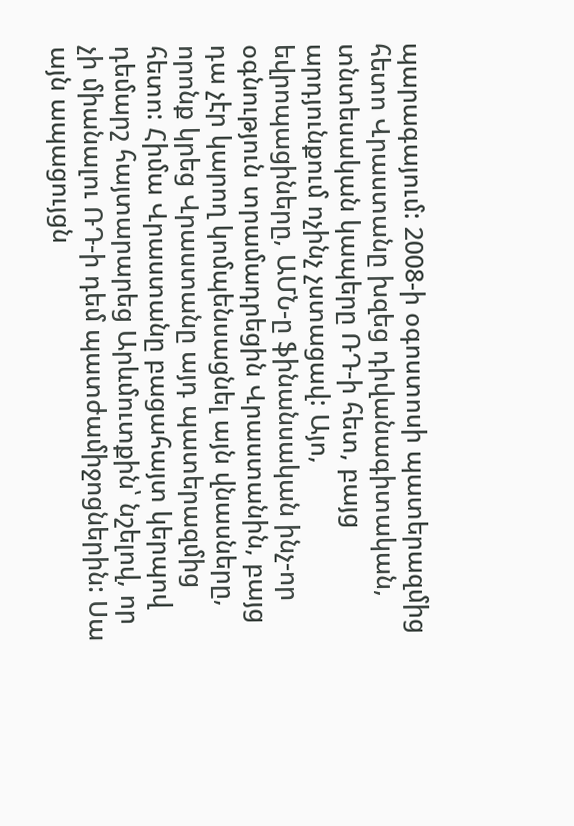պարագայում: 2008-ի օգոստոսի պատերազմից հետո Վրաստանը խզեց դիվանագիտական, տնտեսական կապերը ՌԴ-ի հետ, բայց արդյունքում ոչինչ չստացավ: Այո, եվրոպացիները, ԱՄՆ-ը ֆինանսական ինչ-որ օգնություն տրամադրեցին Վրաստանին, բայց դա չէր կարող կոմպենսացնել այն վնասները, որոնք կրեց Վրաստանը այդ պատերազմից հետո: Հիմա Վրաստանը բացահայտ կերպով դեմարշ հայտարարեց Արևմուտքին՝ նշելով, որ չի միանալու ՌԴ-ի դեմ պատժամիջոցներին: Սա այն ապացույցն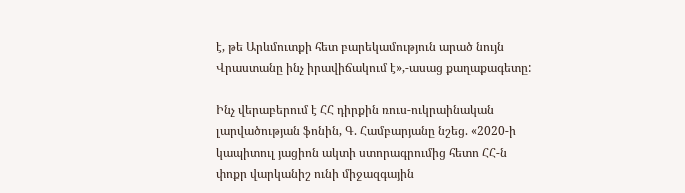է, թե Արևմուտքի հետ բարեկամություն արած նույն Վրաստանը ինչ իրավիճակում է»,-ասաց քաղաքագետը:

Ինչ վերաբերում է ՀՀ դիրքին ռուս-ուկրաինական լարվածության ֆոնին, Գ. Համբարյանը նշեց. «2020-ի կապիտուլ յացիոն ակտի ստորագրումից հետո ՀՀ-ն փոքր վարկանիշ ունի միջազգային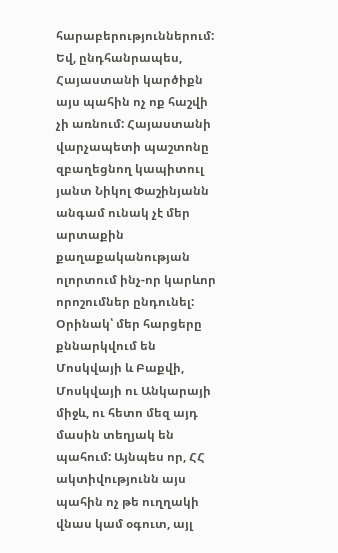հարաբերություններում: Եվ, ընդհանրապես, Հայաստանի կարծիքն այս պահին ոչ ոք հաշվի չի առնում: Հայաստանի վարչապետի պաշտոնը զբաղեցնող կապիտուլ յանտ Նիկոլ Փաշինյանն անգամ ունակ չէ մեր արտաքին քաղաքականության ոլորտում ինչ-որ կարևոր որոշումներ ընդունել: Օրինակ՝ մեր հարցերը քննարկվում են Մոսկվայի և Բաքվի, Մոսկվայի ու Անկարայի միջև, ու հետո մեզ այդ մասին տեղյակ են պահում: Այնպես որ, ՀՀ ակտիվությունն այս պահին ոչ թե ուղղակի վնաս կամ օգուտ, այլ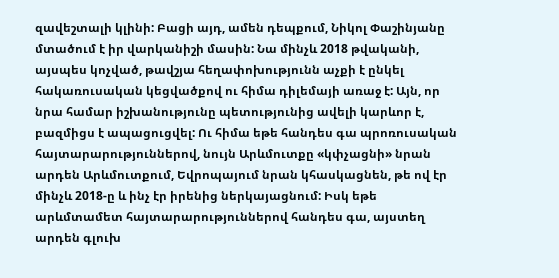զավեշտալի կլինի: Բացի այդ, ամեն դեպքում, Նիկոլ Փաշինյանը մտածում է իր վարկանիշի մասին: Նա մինչև 2018 թվականի, այսպես կոչված, թավշյա հեղափոխությունն աչքի է ընկել հակառուսական կեցվածքով ու հիմա դիլեմայի առաջ է: Այն, որ նրա համար իշխանությունը պետությունից ավելի կարևոր է, բազմիցս է ապացուցվել: Ու հիմա եթե հանդես գա պրոռուսական հայտարարություններով, նույն Արևմուտքը «կփչացնի» նրան արդեն Արևմուտքում, Եվրոպայում նրան կհասկացնեն, թե ով էր մինչև 2018-ը և ինչ էր իրենից ներկայացնում: Իսկ եթե արևմտամետ հայտարարություններով հանդես գա, այստեղ արդեն գլուխ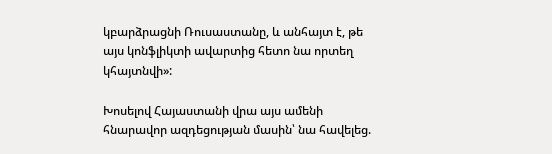կբարձրացնի Ռուսաստանը, և անհայտ է, թե այս կոնֆլիկտի ավարտից հետո նա որտեղ կհայտնվի»:

Խոսելով Հայաստանի վրա այս ամենի հնարավոր ազդեցության մասին՝ նա հավելեց.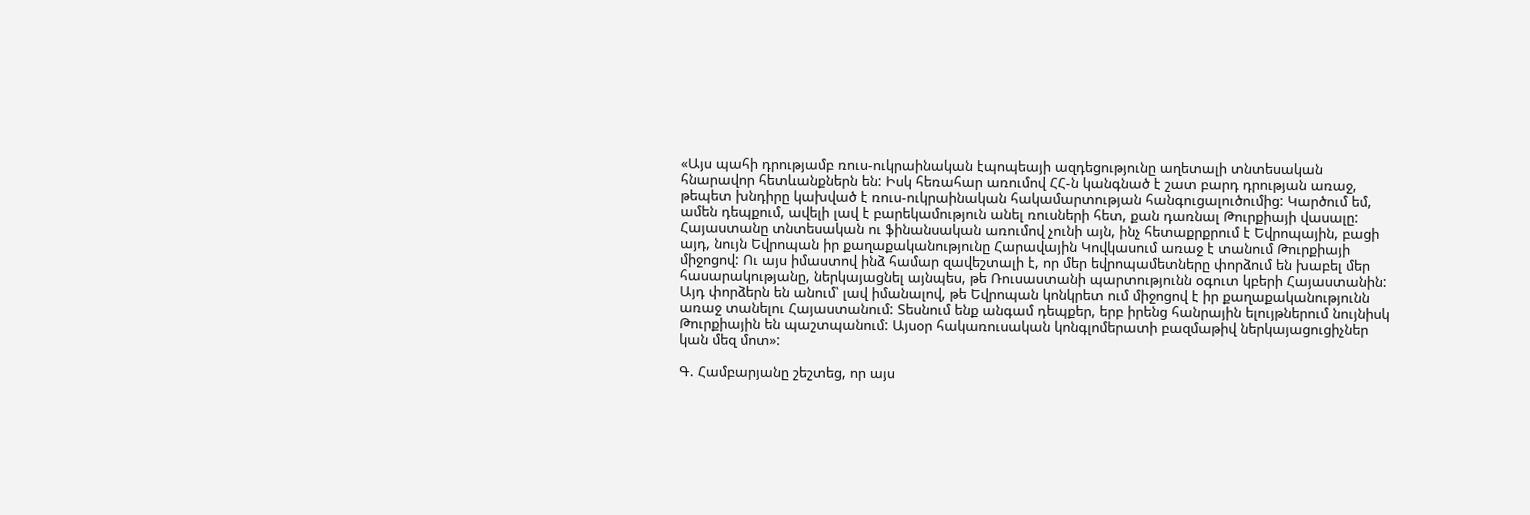«Այս պահի դրությամբ ռուս-ուկրաինական էպոպեայի ազդեցությունը աղետալի տնտեսական հնարավոր հետևանքներն են: Իսկ հեռահար առումով ՀՀ-ն կանգնած է շատ բարդ դրության առաջ, թեպետ խնդիրը կախված է ռուս-ուկրաինական հակամարտության հանգուցալուծումից: Կարծում եմ, ամեն դեպքում, ավելի լավ է բարեկամություն անել ռուսների հետ, քան դառնալ Թուրքիայի վասալը: Հայաստանը տնտեսական ու ֆինանսական առումով չունի այն, ինչ հետաքրքրում է Եվրոպային, բացի այդ, նույն Եվրոպան իր քաղաքականությունը Հարավային Կովկասում առաջ է տանում Թուրքիայի միջոցով: Ու այս իմաստով ինձ համար զավեշտալի է, որ մեր եվրոպամետները փորձում են խաբել մեր հասարակությանը, ներկայացնել այնպես, թե Ռուսաստանի պարտությունն օգուտ կբերի Հայաստանին: Այդ փորձերն են անում՝ լավ իմանալով, թե Եվրոպան կոնկրետ ում միջոցով է իր քաղաքականությունն առաջ տանելու Հայաստանում: Տեսնում ենք անգամ դեպքեր, երբ իրենց հանրային ելույթներում նույնիսկ Թուրքիային են պաշտպանում: Այսօր հակառուսական կոնգլոմերատի բազմաթիվ ներկայացուցիչներ կան մեզ մոտ»:

Գ. Համբարյանը շեշտեց, որ այս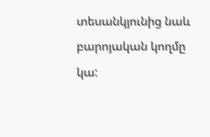տեսանկյունից նաև բարոյական կողմը կա: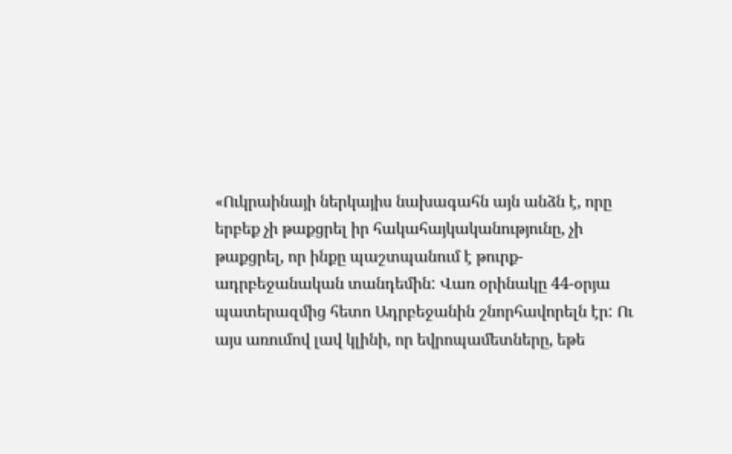«Ուկրաինայի ներկայիս նախագահն այն անձն է, որը երբեք չի թաքցրել իր հակահայկականությունը, չի թաքցրել, որ ինքը պաշտպանում է թուրք- ադրբեջանական տանդեմին: Վառ օրինակը 44-օրյա պատերազմից հետո Ադրբեջանին շնորհավորելն էր: Ու այս առումով լավ կլինի, որ եվրոպամետները, եթե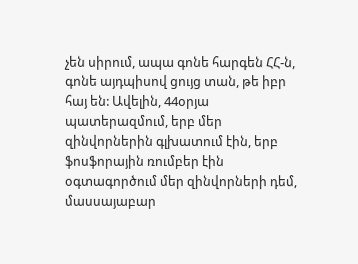չեն սիրում, ապա գոնե հարգեն ՀՀ-ն, գոնե այդպիսով ցույց տան, թե իբր հայ են: Ավելին, 44օրյա պատերազմում, երբ մեր զինվորներին գլխատում էին, երբ ֆոսֆորային ռումբեր էին օգտագործում մեր զինվորների դեմ, մասսայաբար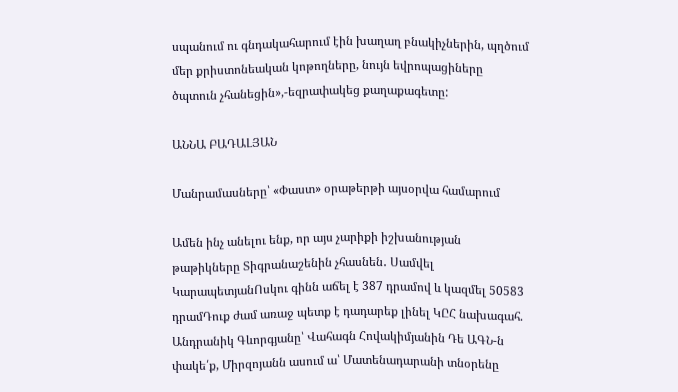սպանում ու գնդակահարում էին խաղաղ բնակիչներին, պղծում մեր քրիստոնեական կոթողները, նույն եվրոպացիները ծպտուն չհանեցին»,-եզրափակեց քաղաքագետը:

ԱՆՆԱ ԲԱԴԱԼՅԱՆ

Մանրամասները՝ «Փաստ» օրաթերթի այսօրվա համարում

Ամեն ինչ անելու ենք, որ այս չարիքի իշխանության թաթիկները Տիգրանաշենին չհասնեն․ Սամվել ԿարապետյանՈսկու գինն աճել է 387 դրամով և կազմել 50583 դրամԴուք ժամ առաջ պետք է դադարեք լինել ԿԸՀ նախագահ. Անդրանիկ Գևորգյանը՝ Վահագն Հովակիմյանին Դե ԱԳՆ-ն փակե՛ք, Միրզոյանն ասում ա՝ Մատենադարանի տնօրենը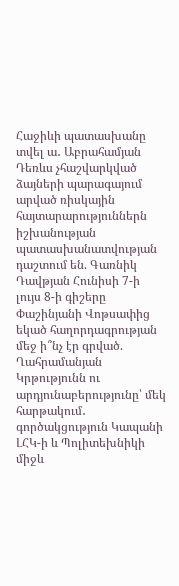Հաջիևի պատասխանը տվել ա․ Աբրահամյան Դեռևս չհաշվարկված ձայների պարագայում արված ռիսկային հայտարարություններն իշխանության պատասխանատվության դաշտում են. Գառնիկ Դավթյան Հունիսի 7-ի լույս 8-ի գիշերը Փաշինյանի Վոթսափից եկած հաղորդագրության մեջ ի՞նչ էր գրված. Ղահրամանյան Կրթությունն ու արդյունաբերությունը՝ մեկ հարթակում․ գործակցություն Կապանի ԼՀԿ-ի և Պոլիտեխնիկի միջև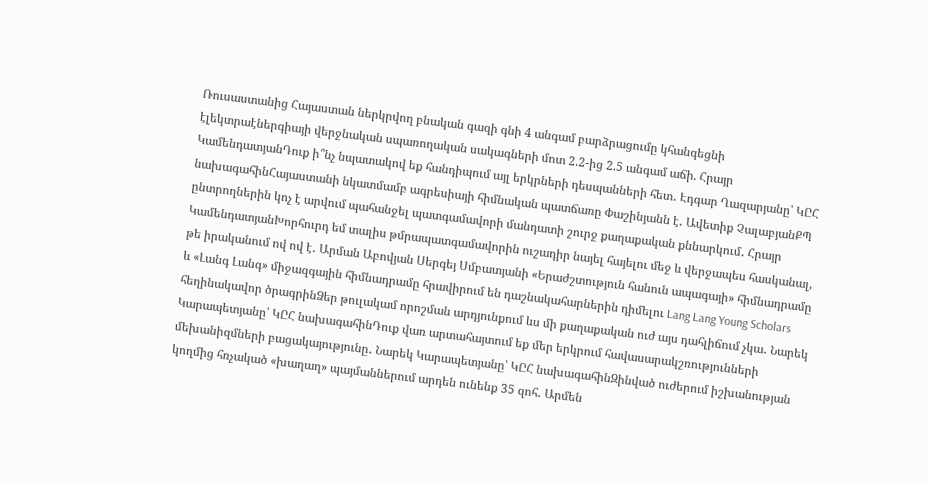Ռուսաստանից Հայաստան ներկրվող բնական գազի գնի 4 անգամ բարձրացումը կհանգեցնի էլեկտրաէներգիայի վերջնական սպառողական սակագների մոտ 2.2-ից 2.5 անգամ աճի. Հրայր ԿամենդատյանԴուք ի՞նչ նպատակով եք հանդիպում այլ երկրների դեսպանների հետ․ Էդգար Ղազարյանը՝ ԿԸՀ նախագահինՀայաստանի նկատմամբ ագրեսիայի հիմնական պատճառը Փաշինյանն է․ Ավետիք ՉալաբյանՔՊ ընտրողներին կոչ է արվում պահանջել պատգամավորի մանդատի շուրջ քաղաքական քննարկում․ Հրայր ԿամենդատյանԽորհուրդ եմ տալիս թմրապատգամավորին ուշադիր նայել հայելու մեջ և վերջապես հասկանալ, թե իրականում ով ով է․ Արման Աբովյան Սերգեյ Սմբատյանի «Երաժշտություն հանուն ապագայի» հիմնադրամը և «Լանգ Լանգ» միջազգային հիմնադրամը հրավիրում են դաշնակահարներին դիմելու Lang Lang Young Scholars հեղինակավոր ծրագրինՁեր թուլակամ որոշման արդյունքում ևս մի քաղաքական ուժ այս դահլիճում չկա․ Նարեկ Կարապետյանը՝ ԿԸՀ նախագահինԴուք վառ արտահայտում եք մեր երկրում հավասարակշռությունների մեխանիզմների բացակայությունը․ Նարեկ Կարապետյանը՝ ԿԸՀ նախագահինԶինված ուժերում իշխանության կողմից հռչակած «խաղաղ» պայմաններում արդեն ունենք 35 զոհ․ Արմեն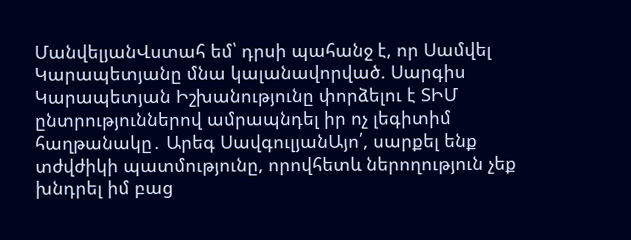ՄանվելյանՎստահ եմ՝ դրսի պահանջ է, որ Սամվել Կարապետյանը մնա կալանավորված. Սարգիս Կարապետյան Իշխանությունը փորձելու է ՏԻՄ ընտրություններով ամրապնդել իր ոչ լեգիտիմ հաղթանակը․ Արեգ ՍավգուլյանԱյո՛, սարքել ենք տժվժիկի պատմությունը, որովհետև ներողություն չեք խնդրել իմ բաց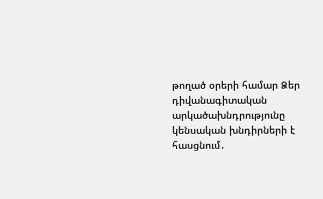թողած օրերի համար Ձեր դիվանագիտական արկածախնդրությունը կենսական խնդիրների է հասցնում․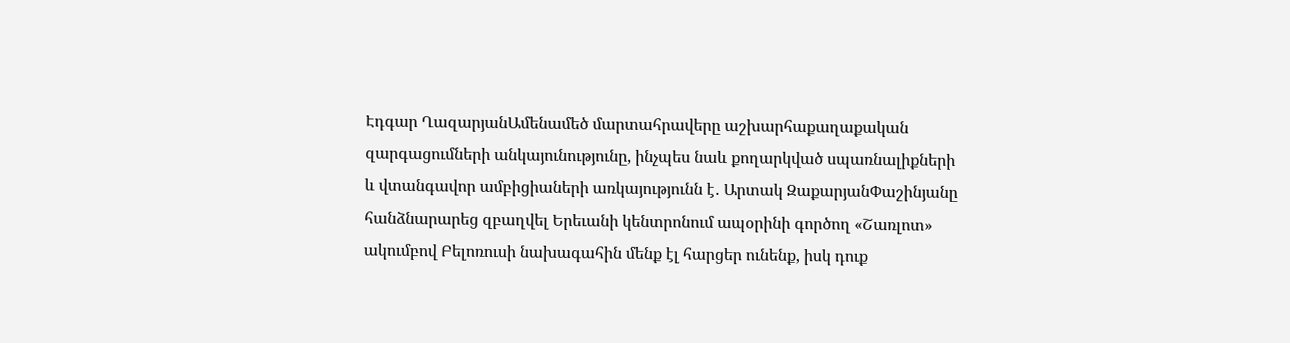Էդգար ՂազարյանԱմենամեծ մարտահրավերը աշխարհաքաղաքական զարգացումների անկայունությունը, ինչպես նաև քողարկված սպառնալիքների և վտանգավոր ամբիցիաների առկայությունն է․ Արտակ ԶաքարյանՓաշինյանը հանձնարարեց զբաղվել Երեւանի կենտրոնում ապօրինի գործող «Շառլոտ» ակումբով Բելոռուսի նախագահին մենք էլ հարցեր ունենք, իսկ դուք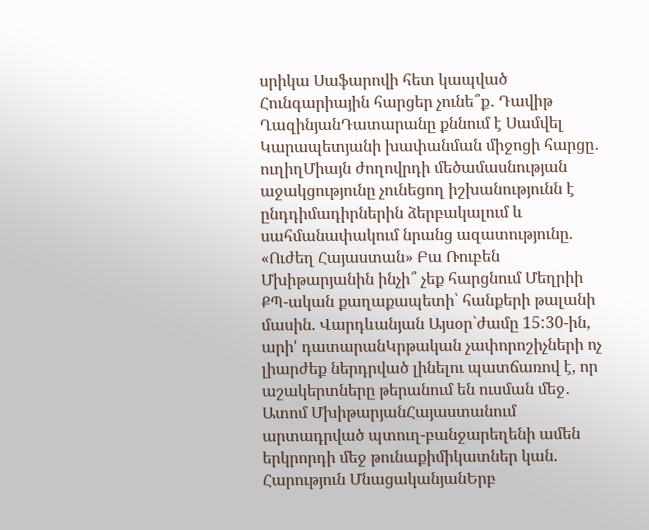սրիկա Սաֆարովի հետ կապված Հունգարիային հարցեր չունե՞ք․ Դավիթ ՂազինյանԴատարանը քննում է Սամվել Կարապետյանի խափանման միջոցի հարցը․ ուղիղՄիայն ժողովրդի մեծամասնության աջակցությունը չունեցող իշխանությունն է ընդդիմադիրներին ձերբակալում և սահմանափակում նրանց ազատությունը. «Ուժեղ Հայաստան» Բա Ռուբեն Մխիթարյանին ինչի՞ չեք հարցնում Մեղրիի ՔՊ-ական քաղաքապետի՝ հանքերի թալանի մասին. Վարդևանյան Այսօր`ժամը 15:30-ին, արի' դատարանԿրթական չափորոշիչների ոչ լիարժեք ներդրված լինելու պատճառով է, որ աշակերտները թերանում են ուսման մեջ․ Ատոմ ՄխիթարյանՀայաստանում արտադրված պտուղ-բանջարեղենի ամեն երկրորդի մեջ թունաքիմիկատներ կան. Հարություն ՄնացականյանԵրբ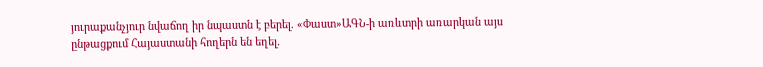յուրաքանչյուր նվաճող իր նպաստն է բերել. «Փաստ»ԱԳՆ-ի առևտրի առարկան այս ընթացքում Հայաստանի հողերն են եղել.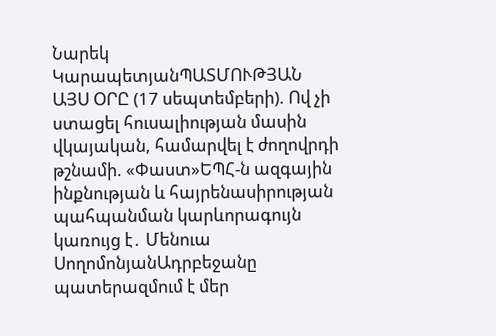Նարեկ ԿարապետյանՊԱՏՄՈՒԹՅԱՆ ԱՅՍ ՕՐԸ (17 սեպտեմբերի). Ով չի ստացել հուսալիության մասին վկայական, համարվել է ժողովրդի թշնամի. «Փաստ»ԵՊՀ-ն ազգային ինքնության և հայրենասիրության պահպանման կարևորագույն կառույց է․ Մենուա ՍողոմոնյանԱդրբեջանը պատերազմում է մեր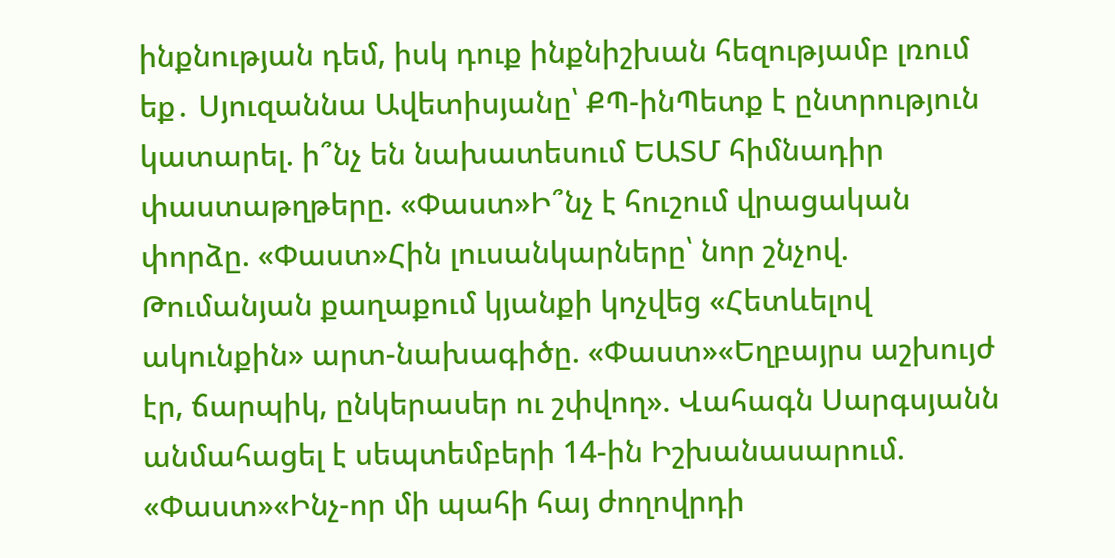ինքնության դեմ, իսկ դուք ինքնիշխան հեզությամբ լռում եք․ Սյուզաննա Ավետիսյանը՝ ՔՊ-ինՊետք է ընտրություն կատարել. ի՞նչ են նախատեսում ԵԱՏՄ հիմնադիր փաստաթղթերը. «Փաստ»Ի՞նչ է հուշում վրացական փորձը. «Փաստ»Հին լուսանկարները՝ նոր շնչով. Թումանյան քաղաքում կյանքի կոչվեց «Հետևելով ակունքին» արտ-նախագիծը. «Փաստ»«Եղբայրս աշխույժ էր, ճարպիկ, ընկերասեր ու շփվող». Վահագն Սարգսյանն անմահացել է սեպտեմբերի 14-ին Իշխանասարում. «Փաստ»«Ինչ-որ մի պահի հայ ժողովրդի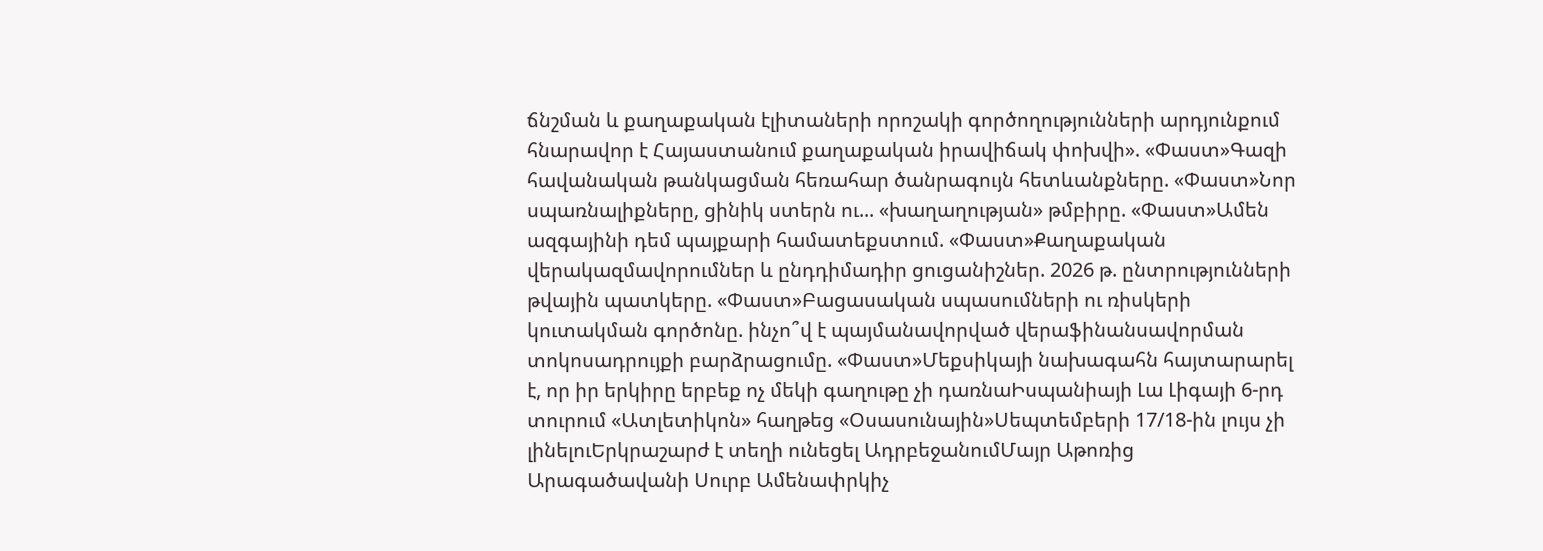ճնշման և քաղաքական էլիտաների որոշակի գործողությունների արդյունքում հնարավոր է Հայաստանում քաղաքական իրավիճակ փոխվի». «Փաստ»Գազի հավանական թանկացման հեռահար ծանրագույն հետևանքները. «Փաստ»Նոր սպառնալիքները, ցինիկ ստերն ու... «խաղաղության» թմբիրը. «Փաստ»Ամեն ազգայինի դեմ պայքարի համատեքստում. «Փաստ»Քաղաքական վերակազմավորումներ և ընդդիմադիր ցուցանիշներ. 2026 թ. ընտրությունների թվային պատկերը. «Փաստ»Բացասական սպասումների ու ռիսկերի կուտակման գործոնը. ինչո՞վ է պայմանավորված վերաֆինանսավորման տոկոսադրույքի բարձրացումը. «Փաստ»Մեքսիկայի նախագահն հայտարարել է, որ իր երկիրը երբեք ոչ մեկի գաղութը չի դառնաԻսպանիայի Լա Լիգայի 6-րդ տուրում «Ատլետիկոն» հաղթեց «Օսասունային»Սեպտեմբերի 17/18-ին լույս չի լինելուԵրկրաշարժ է տեղի ունեցել ԱդրբեջանումՄայր Աթոռից Արագածավանի Սուրբ Ամենափրկիչ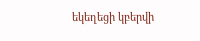եկեղեցի կբերվի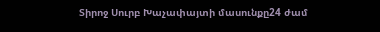Տիրոջ Սուրբ Խաչափայտի մասունքը24 ժամ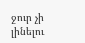ջուր չի լինելու